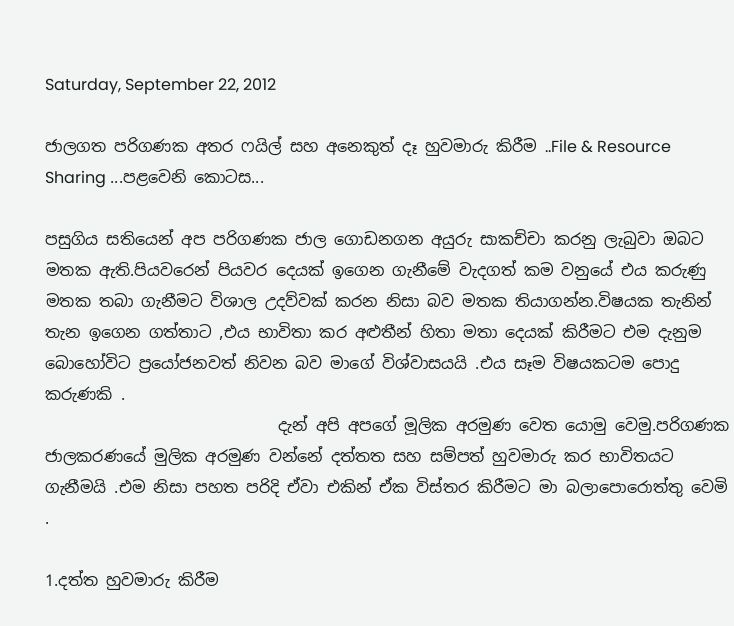Saturday, September 22, 2012

ජාලගත පරිගණක අතර ෆයිල් සහ අනෙකුත් දෑ හුවමාරු කිරීම ..File & Resource Sharing ...පළවෙනි කොටස...

පසුගිය සතියෙන් අප පරිගණක ජාල ගොඩනගන අයුරු සාකච්චා කරනු ලැබුවා ඔබට මතක ඇති.පියවරෙන් පියවර දෙයක් ඉගෙන ගැනීමේ වැදගත් කම වනුයේ එය කරුණු මතක තබා ගැනීමට විශාල උදව්වක් කරන නිසා බව මතක තියාගන්න.විෂයක තැනින් තැන ඉගෙන ගත්තාට ,එය භාවිතා කර අළුතීන් හිතා මතා දෙයක් කිරීමට එම දැනුම බොහෝවිට ප්‍රයෝජනවත් නිවන බව මාගේ විශ්වාසයයි .එය සෑම විෂයකටම පොදු කරුණකි .
                             දැන් අපි අපගේ මූලික අරමුණ වෙත යොමු වෙමු.පරිගණක ජාලකරණයේ මුලික අරමුණ වන්නේ දත්තත සහ සම්පත් හුවමාරු කර භාවිතයට ගැනීමයි .එම නිසා පහත පරිදි ඒවා එකින් ඒක විස්තර කිරීමට මා බලාපොරොත්තු වෙමි .

1.දත්ත හුවමාරු කිරීම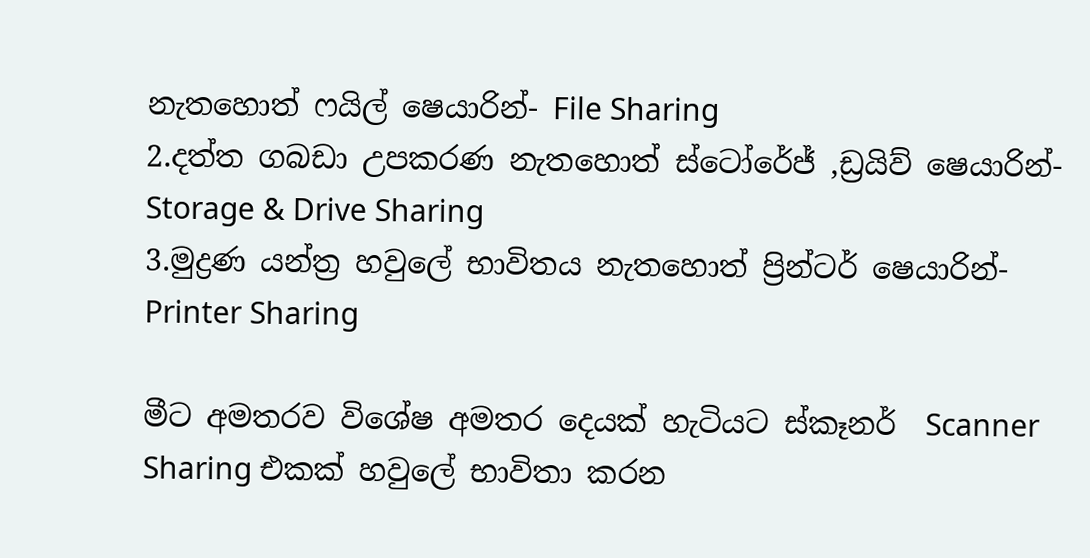නැතහොත් ෆයිල් ෂෙයාරින්- File Sharing
2.දත්ත ගබඩා උපකරණ නැතහොත් ස්ටෝරේජ් ,ඩ්‍රයිව් ෂෙයාරින්- Storage & Drive Sharing
3.මුද්‍රණ යන්ත්‍ර හවුලේ භාවිතය නැතහොත් ප්‍රින්ටර් ෂෙයාරින්-Printer Sharing

මීට අමතරව විශේෂ අමතර දෙයක් හැටියට ස්කෑනර්  Scanner Sharing එකක් හවුලේ භාවිතා කරන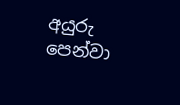අයුරු  පෙන්වා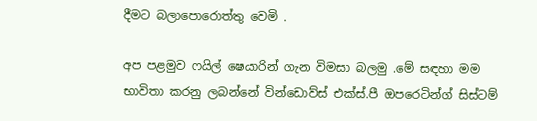දීමට බලාපොරොත්තු වෙමි .

අප පළමුව ෆයිල් ෂෙයාරින් ගැන විමසා බලමු .මේ සඳහා මම භාවිතා කරනු ලබන්නේ වින්ඩොව්ස් එක්ස්.පී ඔපරෙටින්ග් සිස්ටම්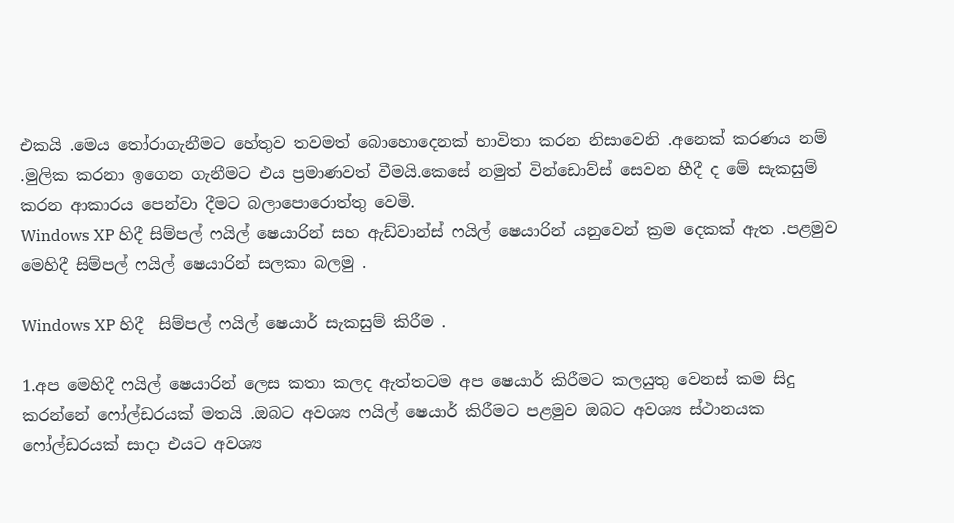එකයි .මෙය තෝරාගැනීමට හේතුව තවමත් බොහොදෙනක් භාවිතා කරන නිසාවෙනි .අනෙක් කරණය නම් .මුලික කරනා ඉගෙන ගැනීමට එය ප්‍රමාණවත් වීමයි.කෙසේ නමුත් වින්ඩොව්ස් සෙවන හීදී ද මේ සැකසුම් කරන ආකාරය පෙන්වා දීමට බලාපොරොත්තු වෙමි.
Windows XP හිදී සිම්පල් ෆයිල් ෂෙයාරින් සහ ඇඩ්වාන්ස් ෆයිල් ෂෙයාරින් යනුවෙන් ක්‍රම දෙකක් ඇත .පළමුව මෙහිදී සිම්පල් ෆයිල් ෂෙයාරින් සලකා බලමු .

Windows XP හිදී  සිම්පල් ෆයිල් ෂෙයාර් සැකසුම් කිරීම .

1.අප මෙහිදී ෆයිල් ෂෙයාරින් ලෙස කතා කලද ඇත්තටම අප ෂෙයාර් කිරීමට කලයුතු වෙනස් කම සිදු කරන්නේ ෆෝල්ඩරයක් මතයි .ඔබට අවශ්‍ය ෆයිල් ෂෙයාර් කිරීමට පළමුව ඔබට අවශ්‍ය ස්ථානයක ෆෝල්ඩරයක් සාදා එයට අවශ්‍ය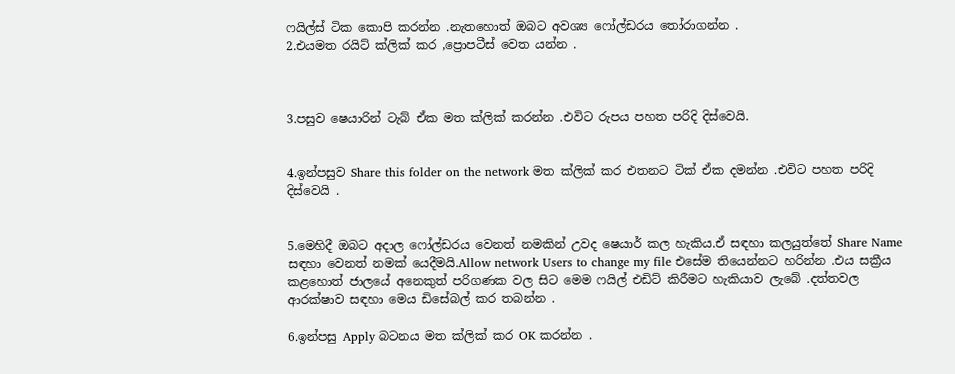ෆයිල්ස් ටි‍ක කොපි කරන්න .නැතහොත් ඔබට අවශ්‍ය ෆෝල්ඩරය තෝරාගන්න .
2.එයමත රයිට් ක්ලික් කර ,ප්‍රොපටීස් වෙත යන්න .



3.පසුව ෂෙයාරින් ටැබ් ඒක මත ක්ලික් කරන්න .එවිට රුපය පහත පරිදි දිස්වෙයි.


4.ඉන්පසුව Share this folder on the network මත ක්ලික් කර එතනට ටික් ඒක දමන්න .එවිට පහත පරිදි දිස්වෙයි .


5.මෙහිදී ඔබට අදාල ෆෝල්ඩරය වෙනත් නමකින් උවද ෂෙයාර් කල හැකිය.ඒ සඳහා කලයුත්තේ Share Name සඳහා වෙනත් නමක් යෙදීමයි.Allow network Users to change my file එසේම තියෙන්නට හරින්න .එය සක්‍රීය කළහොත් ජාලයේ අනෙකුත් පරිගණක වල සිට මෙම ෆයිල් එඩිට් කිරීමට හැකියාව ලැබේ .දත්තවල ආරක්ෂාව සඳහා මෙය ඩිසේබල් කර තබන්න .

6.ඉන්පසු Apply බටනය මත ක්ලික් කර OK කරන්න .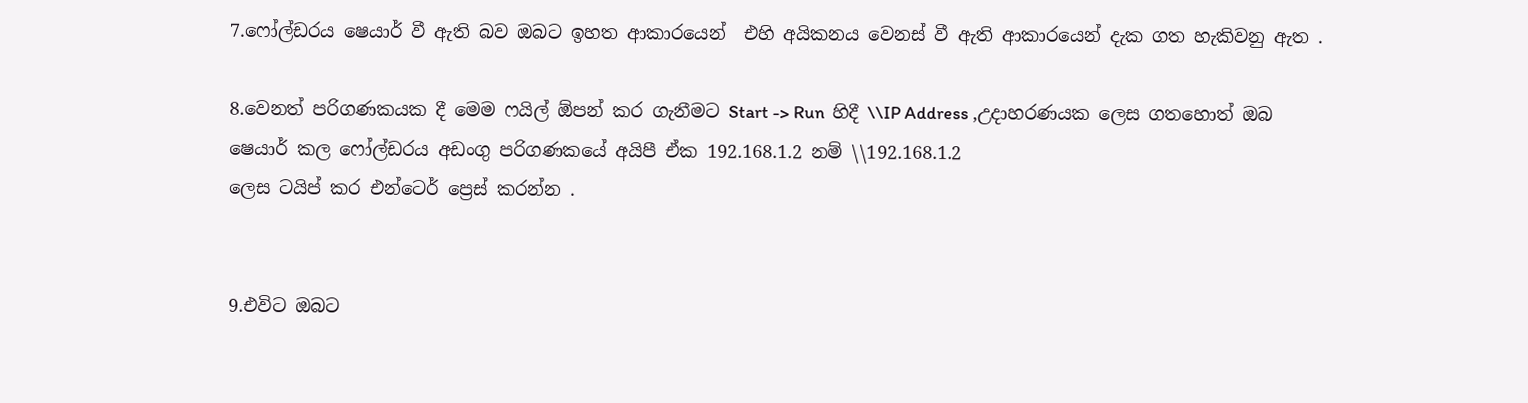7.ෆෝල්ඩරය ෂෙයාර් වී ඇති බව ඔබට ඉහත ආකාරයෙන්  එහි අයිකනය වෙනස් වී ඇති ආකාරයෙන් දැක ගත හැකිවනු ඇත .

8.වෙනත් පරිගණකයක දී මෙම ෆයිල් ඕපන් කර ගැනීමට Start -> Run  හිදී \\IP Address ,උදාහරණයක ලෙස ගතහොත් ඔබ ෂෙයාර් කල ෆෝල්ඩරය අඩංගු පරිගණකයේ අයිපී ඒක 192.168.1.2 නම් \\192.168.1.2
ලෙස ටයිප් කර එන්ටෙර් ප්‍රෙස් කරන්න .


9.එවිට ඔබට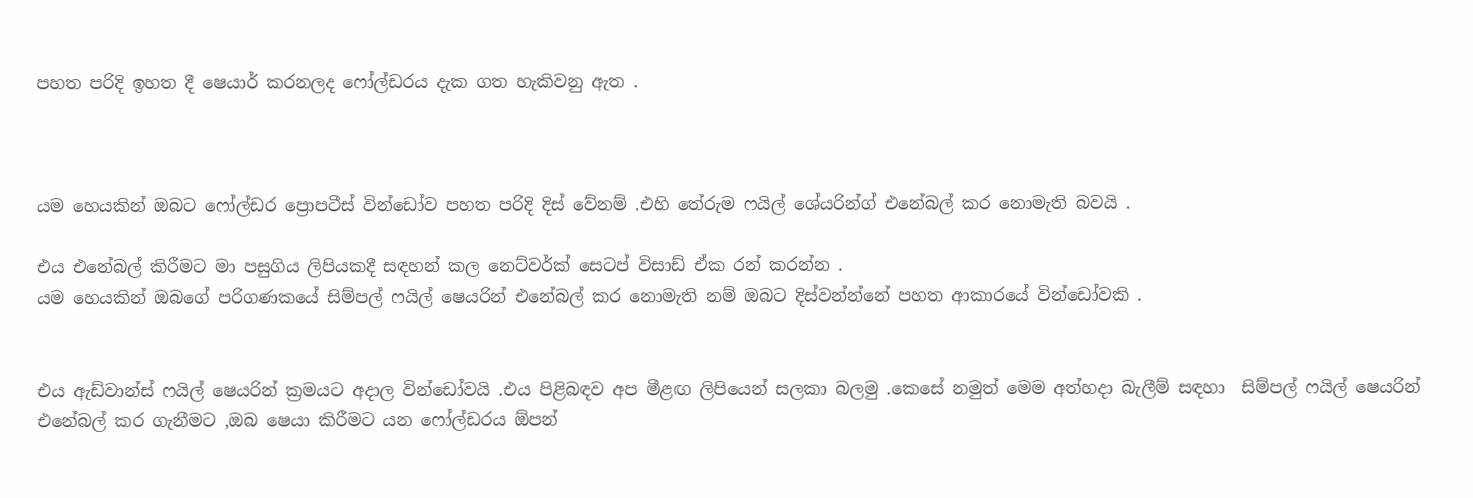පහත පරිදි ඉහත දී ෂෙයාර් කරනලද ෆෝල්ඩරය දැක ගත හැකිවනු ඇත .



යම හෙයකින් ඔබට ෆෝල්ඩර ප්‍රොපටීස් වින්ඩෝව පහත පරිදි දිස් වේනම් .එහි තේරුම ෆයිල් ශේයරින්ග් එනේබල් කර නොමැති බවයි .

එය එනේබල් කිරීමට මා පසුගිය ලිපියකදී සඳහන් කල නෙට්වර්ක් සෙටප් විසාඩ් ඒක රන් කරන්න .
යම හෙයකින් ඔබගේ පරිගණකයේ සිම්පල් ෆයිල් ෂෙයරින් එනේබල් කර නොමැති නම් ඔබට දිස්වන්න්නේ පහත ආකාරයේ වින්ඩෝවකි .


එය ඇඩ්වාන්ස් ෆයිල් ෂෙයරින් ක්‍රමයට අදාල වින්ඩෝවයි .එය පිළිබඳව අප මීළඟ ලිපියෙන් සලකා බලමු .කෙසේ නමුත් මෙම අත්හදා බැලීම් සඳහා  සිම්පල් ෆයිල් ෂෙයරින් එනේබල් කර ගැනීමට ,ඔබ ෂෙයා කිරීමට යන ෆෝල්ඩරය ඕපන්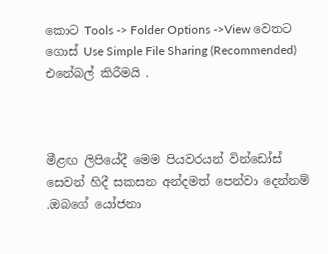කොට Tools -> Folder Options ->View වෙතට ගොස් Use Simple File Sharing (Recommended) එනේබල් කිරීමයි .



මීළඟ ලිපියේදී මෙම පියවරයන් වින්ඩෝස් සෙවන් හිදී සකසන අන්දමත් පෙන්වා දෙන්නම් .ඔබගේ යෝජනා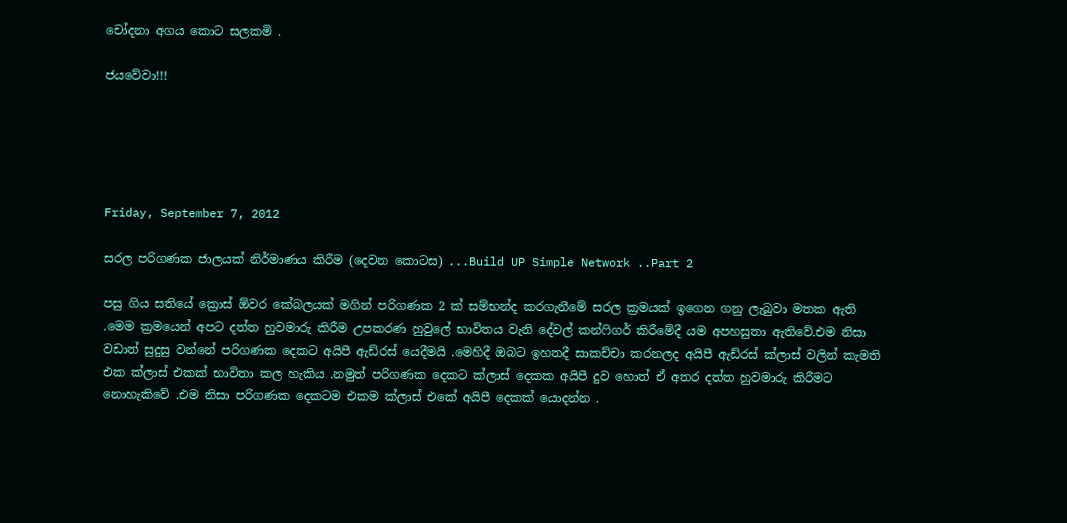චෝදනා අගය කොට සලකමි .

ජයවේවා!!!





Friday, September 7, 2012

සරල පරිගණක ජාලයක් නිර්මාණය කිරීම (දෙවන කොටස) ...Build UP Simple Network ..Part 2

පසු ගිය සතියේ ක්‍රොස් ඕවර කේබලයක් මගින් පරිගණක 2 ක් සම්භන්ද කරගැනීමේ සරල ක්‍රමයක් ඉගෙන ගනු ලැබුවා මතක ඇති .මෙම ක්‍රමයෙන් අපට දත්ත හුවමාරු කිරීම උපකරණ හුවුලේ භාවිතය වැනි දේවල් කන්ෆිගර් කිරීමේදී යම අපහසුතා ඇතිවේ.එම නිසා වඩාත් සුදුසු වන්නේ පරිගණක දෙකට අයිපී ඇඩ්රස් යෙදීමයි .මෙහිදී ඔබට ඉහතදී සාකච්චා කරනලද අයිපී ඇඩ්රස් ක්ලාස් වලින් කැමති එක ක්ලාස් එකක් භාවිතා කල හැකිය .නමුත් පරිගණක දෙකට ක්ලාස් දෙකක අයිපී දුව හොත් ඒ අතර දත්ත හුවමාරු කිරීමට නොහැකිවේ .එම නිසා පරිගණක දෙකටම එකම ක්ලාස් එකේ අයිපී දෙකක් යොදන්න .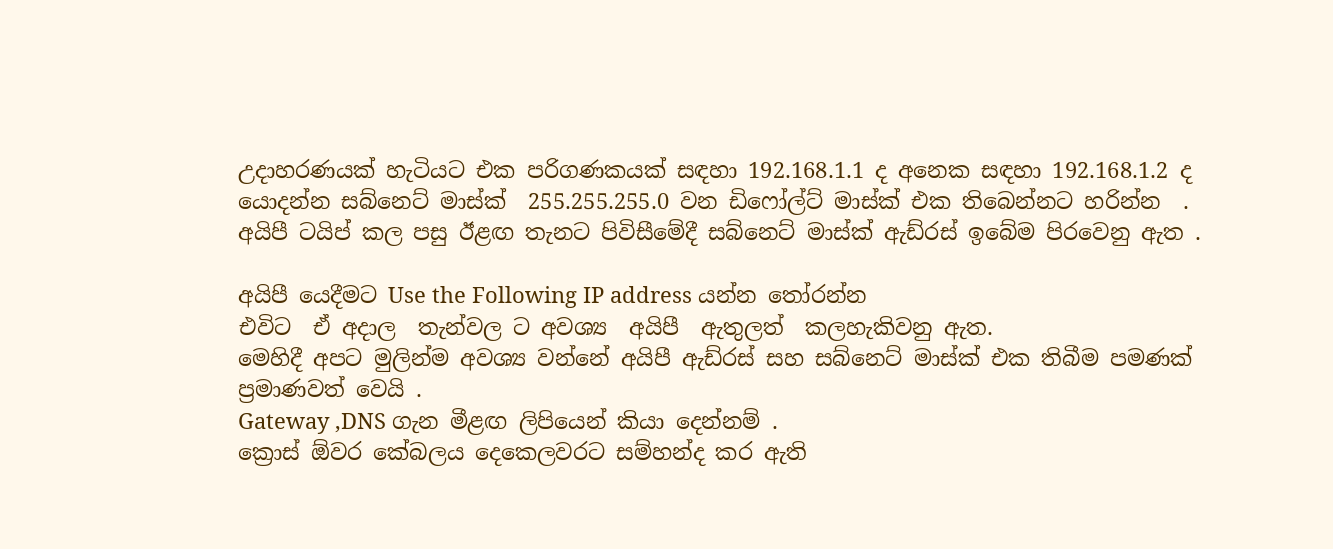උදාහරණයක්‌ හැටියට එක පරිගණකයක් සඳහා 192.168.1.1 ද අනෙක සඳහා 192.168.1.2 ද යොදන්න සබ්නෙට් මාස්ක්  255.255.255.0 වන ඩිෆෝල්ට් මාස්ක් එක තිබෙන්නට හරින්න  . අයිපී ටයිප් කල පසු ඊළඟ තැනට පිවිසීමේදී සබ්නෙට් මාස්ක් ඇඩ්රස් ඉබේම පිරවෙනු ඇත .

අයිපී යෙදීමට Use the Following IP address යන්න තෝරන්න
එවිට  ඒ අදාල  තැන්වල ට අවශ්‍ය  අයිපී  ඇතුලත්  කලහැකිවනු ඇත.
මෙහිදී අපට මුලින්ම අවශ්‍ය වන්නේ අයිපී ඇඩ්රස් සහ සබ්නෙට් මාස්ක් එක තිබීම පමණක් ප්‍රමාණවත් වෙයි .
Gateway ,DNS ගැන මීළඟ ලිපියෙන් කියා දෙන්නම් .
ක්‍රොස් ඕවර කේබලය දෙකෙලවරට සම්හන්ද කර ඇති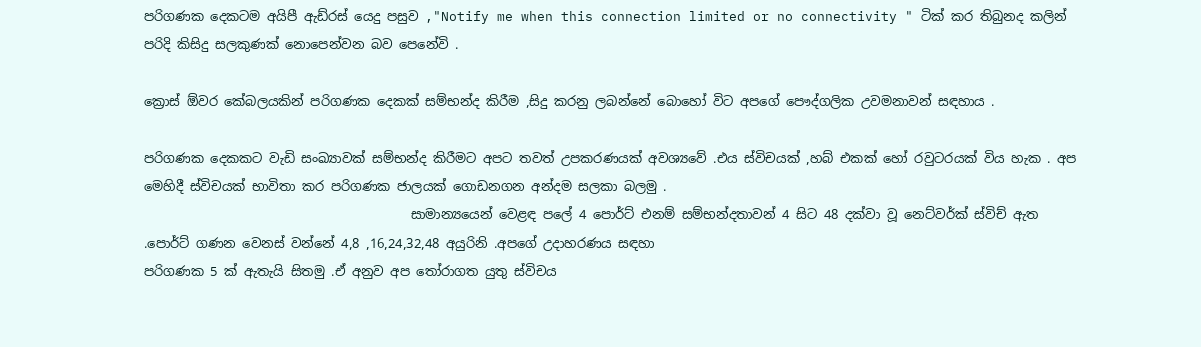පරිගණක දෙකටම අයිපී ඇඩ්රස් යෙදු පසුව ,"Notify me when this connection limited or no connectivity " ටික් කර තිබුනද කලින් පරිදි කිසිදු සලකුණක් නොපෙන්වන බව පෙනේවි .

ක්‍රොස් ඕවර කේබලයකින් පරිගණක දෙකක් සම්භන්ද කිරීම ,සිදු කරනු ලබන්නේ බොහෝ විට අපගේ පෞද්ගලික උවමනාවන් සඳහාය .

පරිගණක දෙකකට වැඩි සංඛ්‍යාවක් සම්භන්ද කිරීමට අපට තවත් උපකරණයක් අවශ්‍යවේ .එය ස්විචයක් ,හබ් එකක් හෝ රවුටරයක් විය හැක . අප මෙහිදී ස්විචයක් භාවිතා කර පරිගණක ජාලයක් ගොඩනගන අන්දම සලකා බලමු .
                                         සාමාන්‍යයෙන් වෙළඳ පලේ 4 පොර්ට් එනම් සම්භන්දතාවන් 4 සිට 48 දක්වා වූ නෙට්වර්ක් ස්විච් ඇත .පොර්ට් ගණන වෙනස් වන්නේ 4,8 ,16,24,32,48 අයුරිනි .අපගේ උදාහරණය සඳහා
පරිගණක 5 ක් ඇතැයි සිතමු .ඒ අනුව අප තෝරාගත යුතු ස්විචය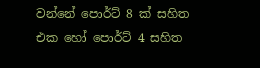වන්නේ පොර්ට් 8 ක් සහිත එක හෝ පොර්ට් 4 සහිත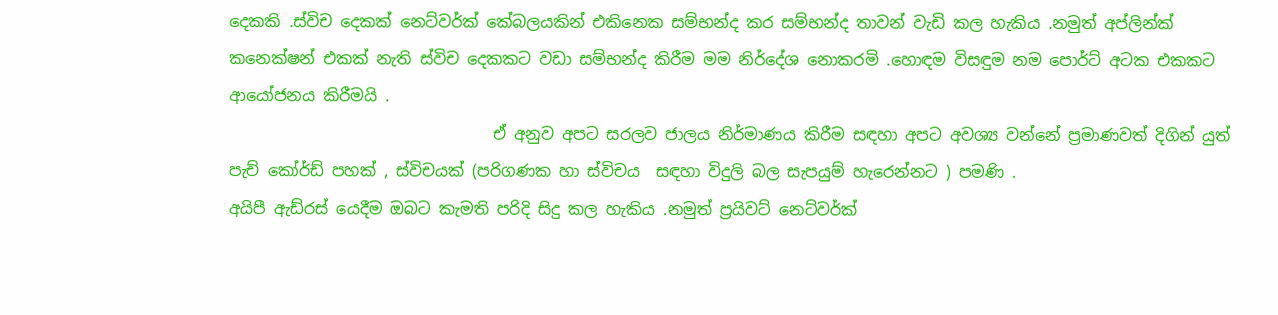දෙකකි .ස්විච දෙකක් නෙට්වර්ක් කේබලයකින් එකිනෙක සම්භන්ද කර සම්භන්ද තාවන් වැඩි කල හැකිය .නමුත් අප්ලින්ක් කනෙක්ෂන් එකක් නැති ස්විච දෙකකට වඩා සම්භන්ද කිරීම මම නිර්දේශ නොකරමි .හොඳම විසඳුම නම පොර්ට් අටක එකකට ආයෝජනය කිරීමයි .
                                 ඒ අනුව අපට සරලව ජාලය නිර්මාණය කිරීම සඳහා අපට අවශ්‍ය වන්නේ ප්‍රමාණවත් දිගින් යුත්  පැච් කෝර්ඩ් පහක් , ස්විචයක් (පරිගණක හා ස්විචය  සඳහා විදුලි බල සැපයුම් හැරෙන්නට ) පමණි .
අයිපී ඇඩ්රස් යෙදීම ඔබට කැමති පරිදි සිදු කල හැකිය .නමුත් ප්‍රයිවට් නෙට්වර්ක්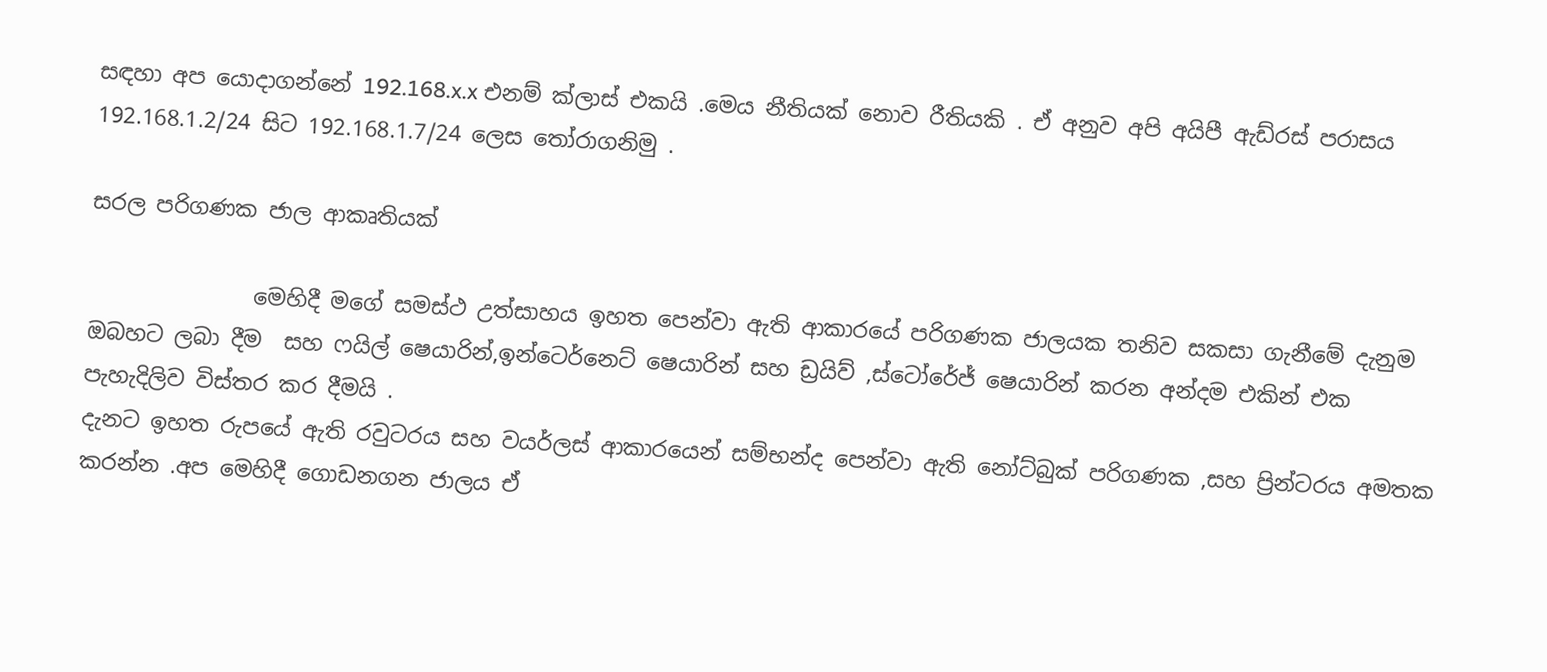සඳහා අප යොදාගන්නේ 192.168.x.x එනම් ක්ලාස් එකයි .මෙය නීතියක් නොව රීතියකි . ඒ අනුව අපි අයිපී ඇඩ්රස් පරාසය 192.168.1.2/24 සිට 192.168.1.7/24 ලෙස තෝරාගනිමු .

සරල පරිගණක ජාල ආකෘතියක්

               මෙහිදී මගේ සමස්ථ උත්සාහය ඉහත පෙන්වා ඇති ආකාරයේ පරිගණක ජාලයක තනිව සකසා ගැනීමේ දැනුම ඔබහට ලබා දීම  සහ ෆයිල් ෂෙයාරින්,ඉන්ටෙර්නෙට් ෂෙයාරින් සහ ඩ්‍රයිව් ,ස්ටෝරේජ් ෂෙයාරින් කරන අන්දම එකින් එක පැහැදිලිව විස්තර කර දීමයි .
දැනට ඉහත රුපයේ ඇති රවුටරය සහ වයර්ලස් ආකාරයෙන් සම්භන්ද පෙන්වා ඇති නෝට්බුක් පරිගණක ,සහ ප්‍රින්ටරය අමතක කරන්න .අප මෙහිදී ගොඩනගන ජාලය ඒ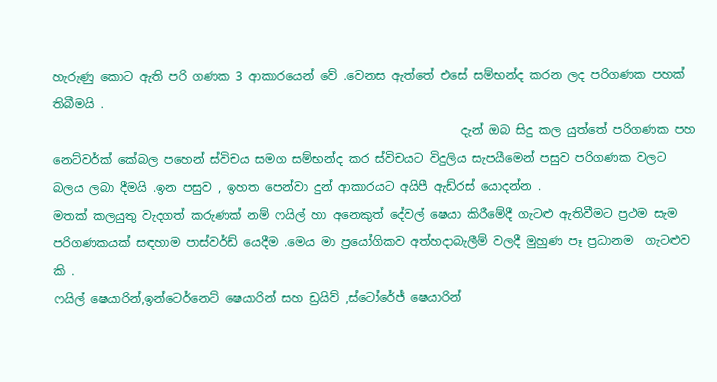හැරුණු කොට ඇති පරි ගණක 3 ආකාරයෙන් වේ .වෙනස ඇත්තේ එසේ සම්භන්ද කරන ලද පරිගණක පහක් තිබීමයි .
                                                                    දැන් ඔබ සිදු කල යුත්තේ පරිගණක පහ නෙට්වර්ක් කේබල පහෙන් ස්විචය සමග සම්භන්ද කර ස්විචයට විදුලිය සැපයීමෙන් පසුව පරිගණක වලට බලය ලබා දීමයි .ඉන පසුව , ඉහත පෙන්වා දුන් ආකාරයට අයිපී ඇඩ්රස් යොදන්න .
මතක් කලයුතු වැදගත් කරුණක් නම් ෆයිල් හා අනෙකුත් දේවල් ෂෙයා කිරීමේදී ගැටළු ඇතිවීමට ප්‍රථම සැම පරිගණකයක් සඳහාම පාස්වර්ඩ් යෙදීම .මෙය මා ප්‍රයෝගිකව අත්හදාබැලීම් වලදී මුහුණ පෑ ප්‍රධානම  ගැටළුව  කි .
ෆයිල් ෂෙයාරින්,ඉන්ටෙර්නෙට් ෂෙයාරින් සහ ඩ්‍රයිව් ,ස්ටෝරේජ් ෂෙයාරින්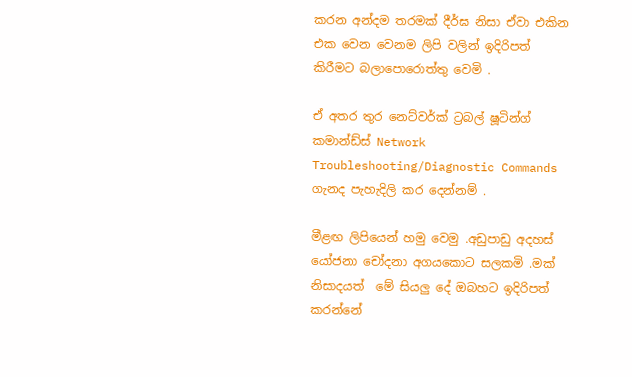කරන අන්දම තරමක් දීර්ඝ නිසා ඒවා එකින එක වෙන වෙනම ලිපි වලින් ඉදිරිපත් කිරීමට බලාපොරොත්තු වෙමි .

ඒ අතර තුර නෙට්වර්ක් ට්‍රබල් ෂූටින්ග් කමාන්ඩ්ස් Network Troubleshooting/Diagnostic Commands ගැනද පැහැදිලි කර දෙන්නම් .

මීළඟ ලිපියෙන් හමු වෙමු .අඩුපාඩු අදහස් යෝජනා චෝදනා අගයකොට සලකමි .මක්  නිසාදයත්  මේ සියලු දේ ඔබහට ඉදිරිපත් කරන්නේ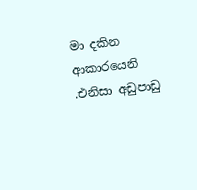මා දකින ආකාරයෙනි .එනිසා අඩුපාඩු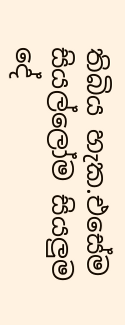තිබිය හැක.එසේම සියල්ලෝම සියලුම දේ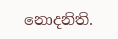නොදනිති.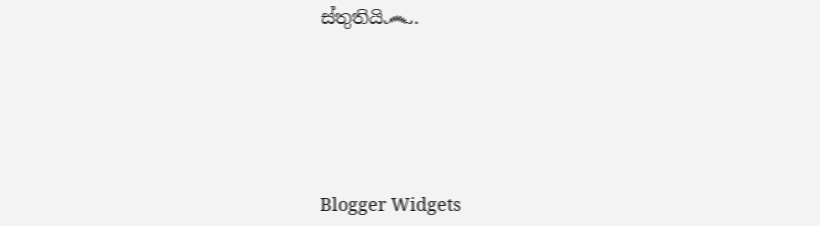ස්තුතියි෴.






Blogger Widgets